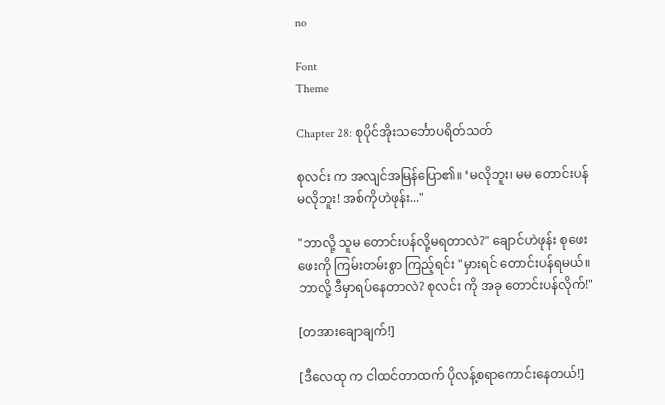no

Font
Theme

Chapter 28: စုပိုင်အိုးသင်္ဘောပရိတ်သတ်

စုလင်း က အလျင်အမြန်ပြော၏။ ‘မလိုဘူး၊ မမ တောင်းပန် မလိုဘူး! အစ်ကိုဟဲဖုန်း..."

"ဘာလို့ သူမ တောင်းပန်လို့မရတာလဲ?" ချောင်ဟဲဖုန်း စုဖေးဖေးကို ကြမ်းတမ်းစွာ ကြည့်ရင်း "မှားရင် တောင်းပန်ရမယ်။ ဘာလို့ ဒီမှာရပ်နေတာလဲ? စုလင်း ကို အခု တောင်းပန်လိုက်!"

[တအားချောချက်!]

[ဒီလေထု က ငါထင်တာထက် ပိုလန့်စရာကောင်းနေတယ်!]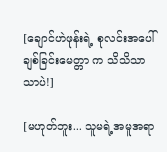[ချောင်ဟဲဖုန်းရဲ့ စုလင်းအပေါ် ချစ်ခြင်းမေတ္တာ က သိသိသာသာပဲ!]

[မဟုတ်ဘူး... သူမရဲ့အမူအရာ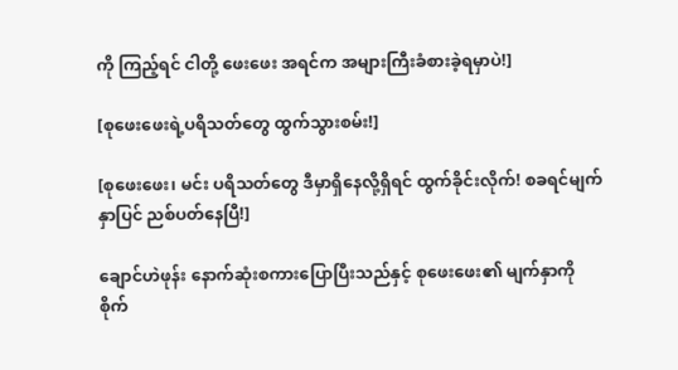ကို ကြည့်ရင် ငါတို့ ဖေးဖေး အရင်က အများကြီးခံစားခဲ့ရမှာပဲ!]

[စုဖေးဖေးရဲ့ပရိသတ်တွေ ထွက်သွားစမ်း!]

[စုဖေးဖေး၊ မင်း ပရိသတ်တွေ ဒီမှာရှိနေလို့ရှိရင် ထွက်ခိုင်းလိုက်! စခရင်မျက်နှာပြင် ညစ်ပတ်နေပြီ!]

ချောင်ဟဲဖုန်း နောက်ဆုံးစကားပြောပြီးသည်နှင့် စုဖေးဖေး၏ မျက်နှာကို စိုက်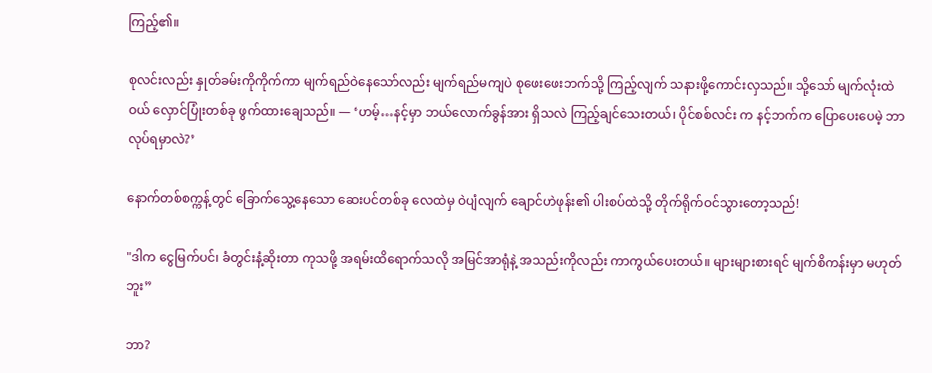ကြည့်၏။

စုလင်းလည်း နှုတ်ခမ်းကိုကိုက်ကာ မျက်ရည်ဝဲနေသော်လည်း မျက်ရည်မကျပဲ စုဖေးဖေးဘက်သို့ ကြည့်လျက် သနားဖို့ကောင်းလှသည်။ သို့သော် မျက်လုံးထဲဝယ် လှောင်ပြုံးတစ်ခု ဖွက်ထားချေသည်။ — ‘ဟမ့်…နင့်မှာ ဘယ်လောက်ခွန်အား ရှိသလဲ ကြည့်ချင်သေးတယ်၊ ပိုင်စစ်လင်း က နင့်ဘက်က ပြောပေးပေမဲ့ ဘာလုပ်ရမှာလဲ?’

နောက်တစ်စက္ကန့်တွင် ခြောက်သွေ့နေသော ဆေးပင်တစ်ခု လေထဲမှ ဝဲပျံလျက် ချောင်ဟဲဖုန်း၏ ပါးစပ်ထဲသို့ တိုက်ရိုက်ဝင်သွားတော့သည်!

"ဒါက ငွေမြက်ပင်၊ ခံတွင်းနံ့ဆိုးတာ ကုသဖို့ အရမ်းထိရောက်သလို အမြင်အာရုံနဲ့ အသည်းကိုလည်း ကာကွယ်ပေးတယ်။ များများစားရင် မျက်စိကန်းမှာ မဟုတ်ဘူး”

ဘာ?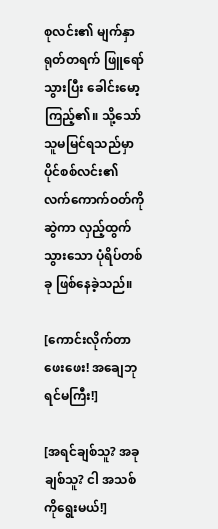စုလင်း၏ မျက်နှာ ရုတ်တရက် ဖြူရော်သွားပြီး ခေါင်းမော့ကြည့်၏။ သို့သော် သူမမြင်ရသည်မှာ ပိုင်စစ်လင်း၏ လက်ကောက်ဝတ်ကို ဆွဲကာ လှည့်ထွက်သွားသော ပုံရိပ်တစ်ခု ဖြစ်နေခဲ့သည်။

[ကောင်းလိုက်တာ ဖေးဖေး! အချေဘုရင်မကြီး!]

[အရင်ချစ်သူ? အခုချစ်သူ? ငါ အသစ်ကိုရွေးမယ်!]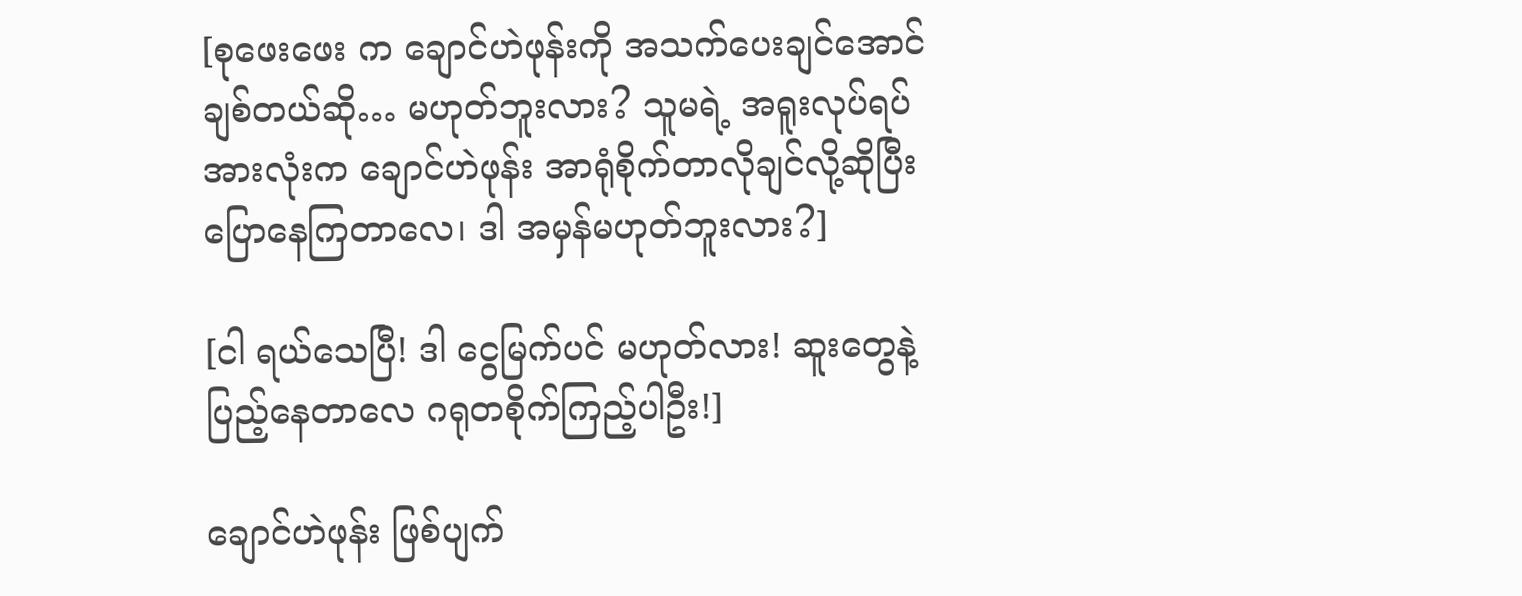[စုဖေးဖေး က ချောင်ဟဲဖုန်းကို အသက်ပေးချင်အောင် ချစ်တယ်ဆို… မဟုတ်ဘူးလား? သူမရဲ့ အရူးလုပ်ရပ်အားလုံးက ချောင်ဟဲဖုန်း အာရုံစိုက်တာလိုချင်လို့ဆိုပြီး ပြောနေကြတာလေ၊ ဒါ အမှန်မဟုတ်ဘူးလား?]

[ငါ ရယ်သေပြီ! ဒါ ငွေမြက်ပင် မဟုတ်လား! ဆူးတွေနဲ့ ပြည့်နေတာလေ ဂရုတစိုက်ကြည့်ပါဦး!]

ချောင်ဟဲဖုန်း ဖြစ်ပျက်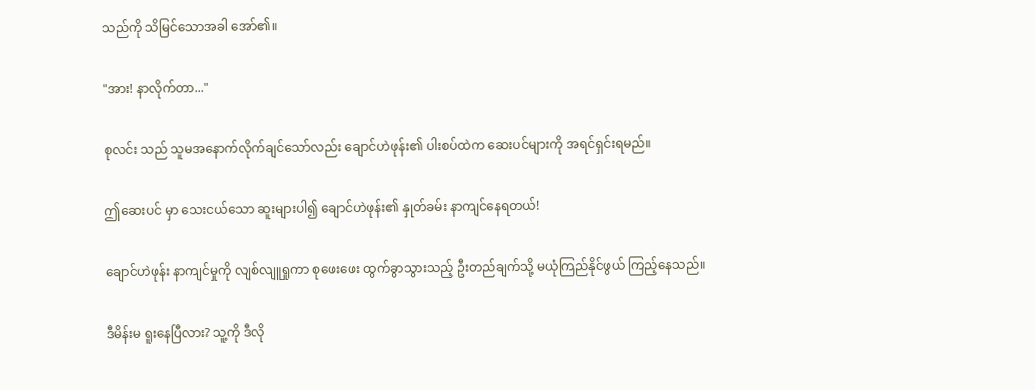သည်ကို သိမြင်သောအခါ အော်၏။

"အား! နာလိုက်တာ..."

စုလင်း သည် သူမအနောက်လိုက်ချင်သော်လည်း ချောင်ဟဲဖုန်း၏ ပါးစပ်ထဲက ဆေးပင်များကို အရင်ရှင်းရမည်။

ဤဆေးပင် မှာ သေးငယ်သော ဆူးများပါ၍ ချောင်ဟဲဖုန်း၏ နှုတ်ခမ်း နာကျင်နေရတယ်!

ချောင်ဟဲဖုန်း နာကျင်မှုကို လျစ်လျူရှုကာ စုဖေးဖေး ထွက်ခွာသွားသည့် ဦးတည်ချက်သို့ မယုံကြည်နိုင်ဖွယ် ကြည့်နေသည်။

ဒီမိန်းမ ရူးနေပြီလား? သူ့ကို ဒီလို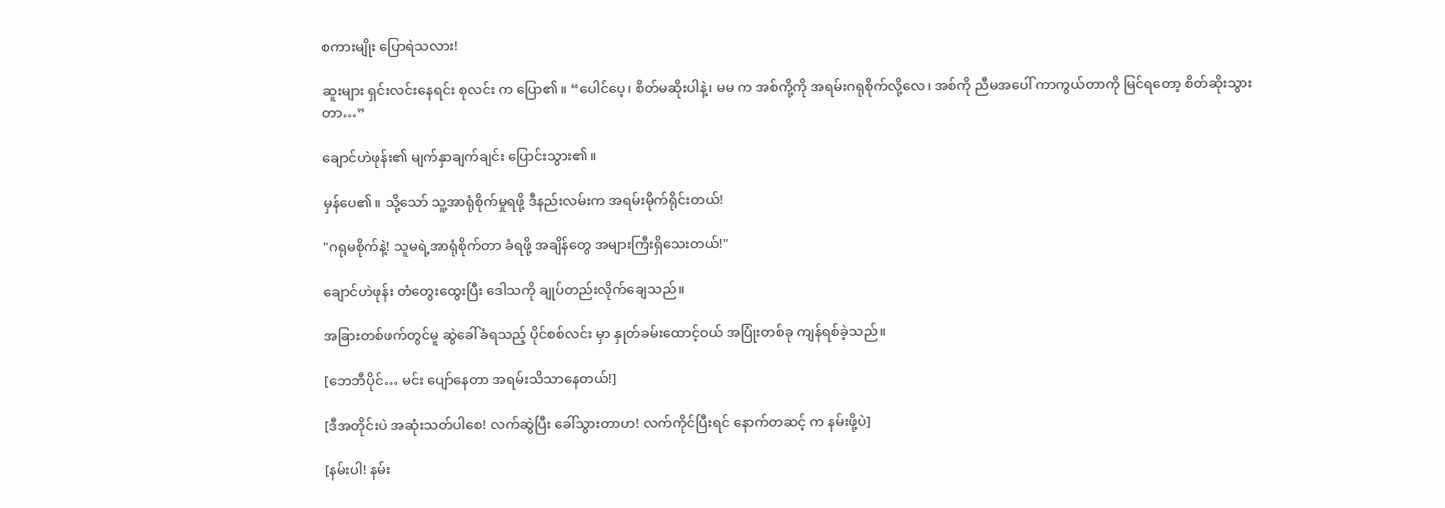စကားမျိုး ပြောရဲသလား!

ဆူးများ ရှင်းလင်းနေရင်း စုလင်း က ပြော၏။ “ပေါင်ပေ့၊ စိတ်မဆိုးပါနဲ့၊ မမ က အစ်ကို့ကို အရမ်းဂရုစိုက်လို့လေ၊ အစ်ကို ညီမအပေါ် ကာကွယ်တာကို မြင်ရတော့ စိတ်ဆိုးသွားတာ…”

ချောင်ဟဲဖုန်း၏ မျက်နှာချက်ချင်း ပြောင်းသွား၏။

မှန်ပေ၏။ သို့သော် သူ့အာရုံစိုက်မှုရဖို့ ဒီနည်းလမ်းက အရမ်းမိုက်ရိုင်းတယ်!

"ဂရုမစိုက်နဲ့! သူမရဲ့အာရုံစိုက်တာ ခံရဖို့ အချိန်တွေ အများကြီးရှိသေးတယ်!"

ချောင်ဟဲဖုန်း တံတွေးထွေးပြီး ဒေါသကို ချုပ်တည်းလိုက်ချေသည်။

အခြားတစ်ဖက်တွင်မူ ဆွဲခေါ်ခံရသည့် ပိုင်စစ်လင်း မှာ နှုတ်ခမ်းထောင့်ဝယ် အပြုံးတစ်ခု ကျန်ရစ်ခဲ့သည်။

[ဘေဘီပိုင်… မင်း ပျော်နေတာ အရမ်းသိသာနေတယ်!]

[ဒီအတိုင်းပဲ အဆုံးသတ်ပါစေ! လက်ဆွဲပြီး ခေါ်သွားတာဟ! လက်ကိုင်ပြီးရင် နောက်တဆင့် က နမ်းဖို့ပဲ]

[နမ်းပါ! နမ်း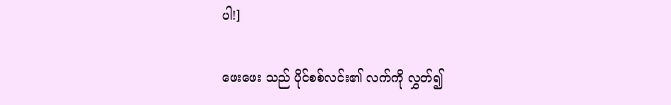ပါ!]

ဖေးဖေး သည် ပိုင်စစ်လင်း၏ လက်ကို လွှတ်၍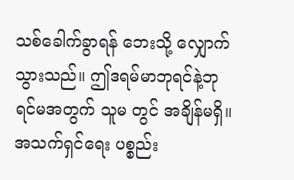သစ်ခေါက်ခွာရန် ဘေးသို့ လျှောက်သွားသည်။ ဤဒရမ်မာဘုရင်နဲ့ဘုရင်မအတွက် သူမ တွင် အချိန်မရှိ။ အသက်ရှင်ရေး ပစ္စည်း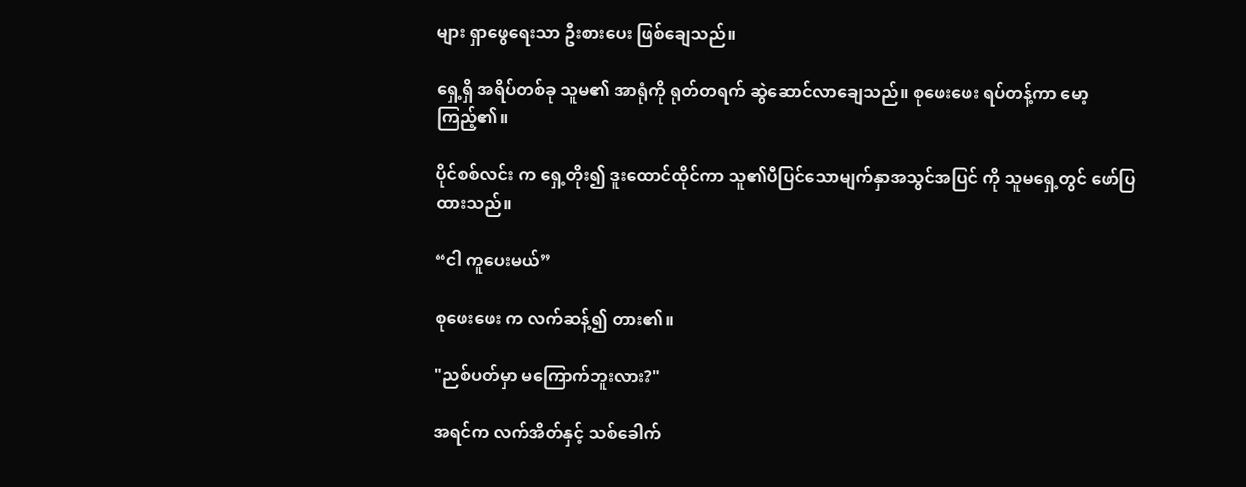များ ရှာဖွေရေးသာ ဦးစားပေး ဖြစ်ချေသည်။

ရှေ့ရှိ အရိပ်တစ်ခု သူမ၏ အာရုံကို ရုတ်တရက် ဆွဲဆောင်လာချေသည်။ စုဖေးဖေး ရပ်တန့်ကာ မော့ကြည့်၏။

ပိုင်စစ်လင်း က ရှေ့တိုး၍ ဒူးထောင်ထိုင်ကာ သူ၏ပီပြင်သောမျက်နှာအသွင်အပြင် ကို သူမရှေ့တွင် ဖော်ပြထားသည်။

“ငါ ကူပေးမယ်”

စုဖေးဖေး က လက်ဆန့်၍ တား၏။

"ညစ်ပတ်မှာ မကြောက်ဘူးလား?"

အရင်က လက်အိတ်နှင့် သစ်ခေါက်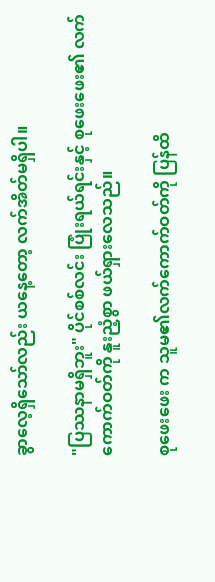ခွာလေ့ရှိသော်လည်း ယနေ့တော့ လက်အိတ်မရှိပါ။

"ပြဿနာမရှိဘူး" ပိုင်စစ်လင်း ပြုံးရယ်ရင်းနှင့် စုဖေးဖေး၏ လက်ကောက်ဝတ်ကို နူးညံ့စွာ ဖယ်ရှားလေသည်။

စုဖေးဖေး က သူမ၏လက်ကောက်ဝတ်ကို ပြန်ထိ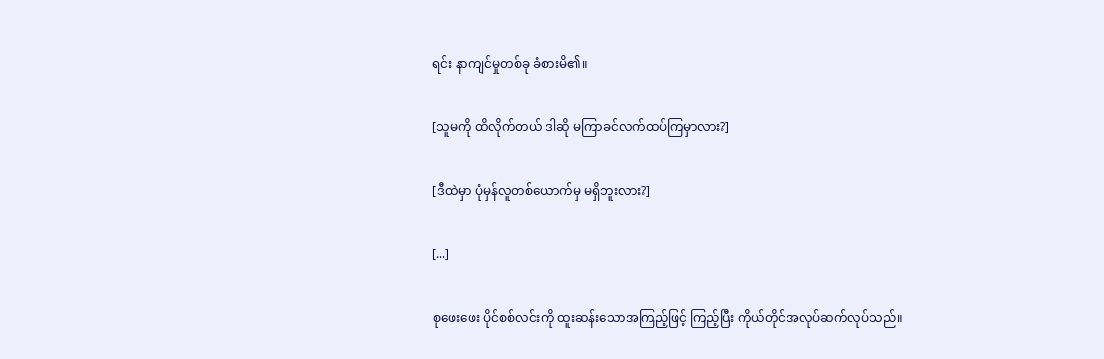ရင်း နာကျင်မှုတစ်ခု ခံစားမိ၏။

[သူမကို ထိလိုက်တယ် ဒါဆို မကြာခင်လက်ထပ်ကြမှာလား?]

[ဒီထဲမှာ ပုံမှန်လူတစ်ယောက်မှ မရှိဘူးလား?]

[...]

စုဖေးဖေး ပိုင်စစ်လင်းကို ထူးဆန်းသောအကြည့်ဖြင့် ကြည့်ပြီး ကိုယ်တိုင်အလုပ်ဆက်လုပ်သည်။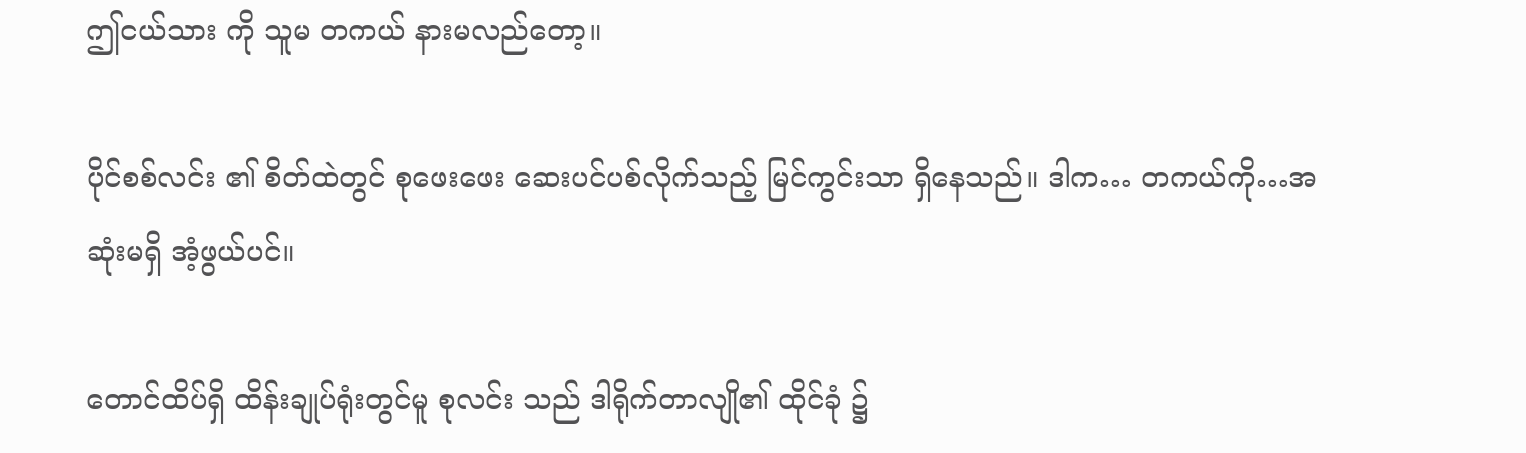ဤငယ်သား ကို သူမ တကယ် နားမလည်တော့။

ပိုင်စစ်လင်း ၏ စိတ်ထဲတွင် စုဖေးဖေး ဆေးပင်ပစ်လိုက်သည့် မြင်ကွင်းသာ ရှိနေသည်။ ဒါက… တကယ်ကို…အဆုံးမရှိ အံ့ဖွယ်ပင်။

တောင်ထိပ်ရှိ ထိန်းချုပ်ရုံးတွင်မူ စုလင်း သည် ဒါရိုက်တာလျို၏ ထိုင်ခုံ ၌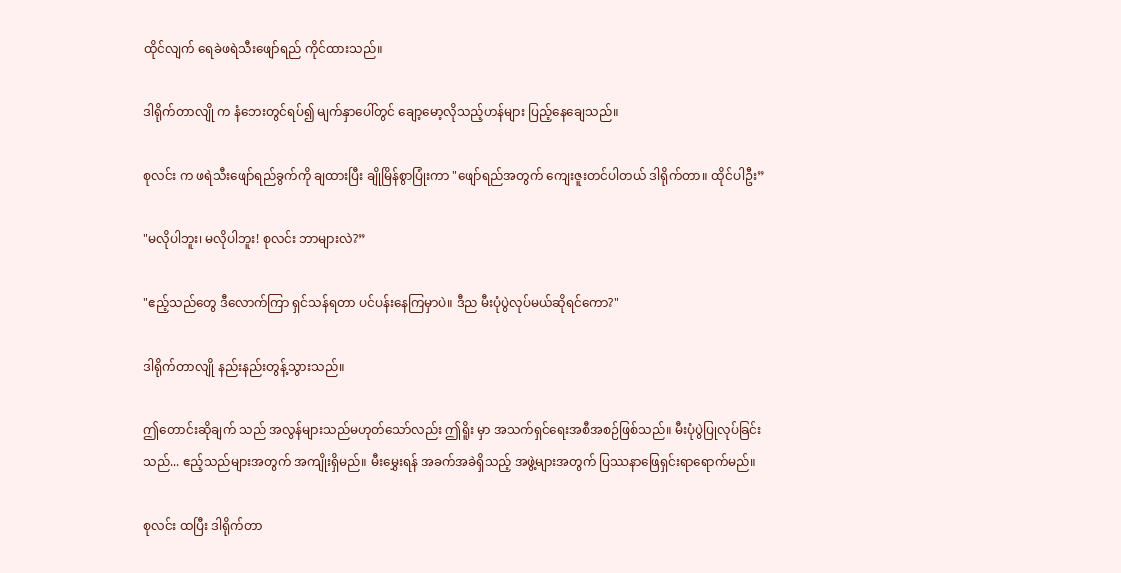ထိုင်လျက် ရေခဲဖရဲသီးဖျော်ရည် ကိုင်ထားသည်။

ဒါရိုက်တာလျို က နံဘေးတွင်ရပ်၍ မျက်နှာပေါ်တွင် ချော့မော့လိုသည့်ဟန်များ ပြည့်နေချေသည်။

စုလင်း က ဖရဲသီးဖျော်ရည်ခွက်ကို ချထားပြီး ချိုမြိန်စွာပြုံးကာ "ဖျော်ရည်အတွက် ကျေးဇူးတင်ပါတယ် ဒါရိုက်တာ။ ထိုင်ပါဦး”

"မလိုပါဘူး၊ မလိုပါဘူး! စုလင်း ဘာများလဲ?”

"ဧည့်သည်တွေ ဒီလောက်ကြာ ရှင်သန်ရတာ ပင်ပန်းနေကြမှာပဲ။ ဒီည မီးပုံပွဲလုပ်မယ်ဆိုရင်ကော?"

ဒါရိုက်တာလျို နည်းနည်းတွန့်သွားသည်။

ဤတောင်းဆိုချက် သည် အလွန်များသည်မဟုတ်သော်လည်း ဤရိူး မှာ အသက်ရှင်ရေးအစီအစဉ်ဖြစ်သည်။ မီးပုံပွဲပြုလုပ်ခြင်းသည်... ဧည့်သည်များအတွက် အကျိုးရှိမည်။ မီးမွှေးရန် အခက်အခဲရှိသည့် အဖွဲ့များအတွက် ပြဿနာဖြေရှင်းရာရောက်မည်။

စုလင်း ထပြီး ဒါရိုက်တာ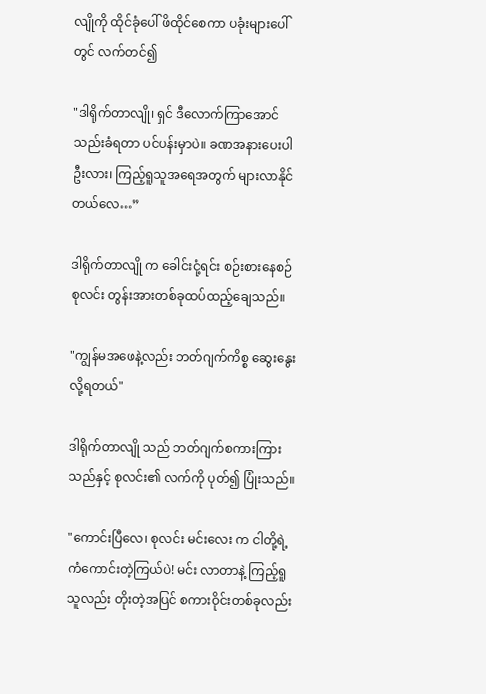လျိုကို ထိုင်ခုံပေါ် ဖိထိုင်စေကာ ပခုံးများပေါ်တွင် လက်တင်၍

"ဒါရိုက်တာလျို၊ ရှင် ဒီလောက်ကြာအောင် သည်းခံရတာ ပင်ပန်းမှာပဲ။ ခဏအနားပေးပါဦးလား၊ ကြည့်ရူသူအရေအတွက် များလာနိုင်တယ်လေ…”

ဒါရိုက်တာလျို က ခေါင်းငုံ့ရင်း စဉ်းစားနေစဉ် စုလင်း တွန်းအားတစ်ခုထပ်ထည့်ချေသည်။

"ကျွန်မအဖေနဲ့လည်း ဘတ်ဂျက်ကိစ္စ ဆွေးနွေးလို့ရတယ်"

ဒါရိုက်တာလျို သည် ဘတ်ဂျက်စကားကြားသည်နှင့် စုလင်း၏ လက်ကို ပုတ်၍ ပြုံးသည်။

"ကောင်းပြီလေ၊ စုလင်း မင်းလေး က ငါတို့ရဲ့ ကံကောင်းတဲ့ကြယ်ပဲ! မင်း လာတာနဲ့ ကြည့်ရူသူလည်း တိုးတဲ့အပြင် စကားဝိုင်းတစ်ခုလည်း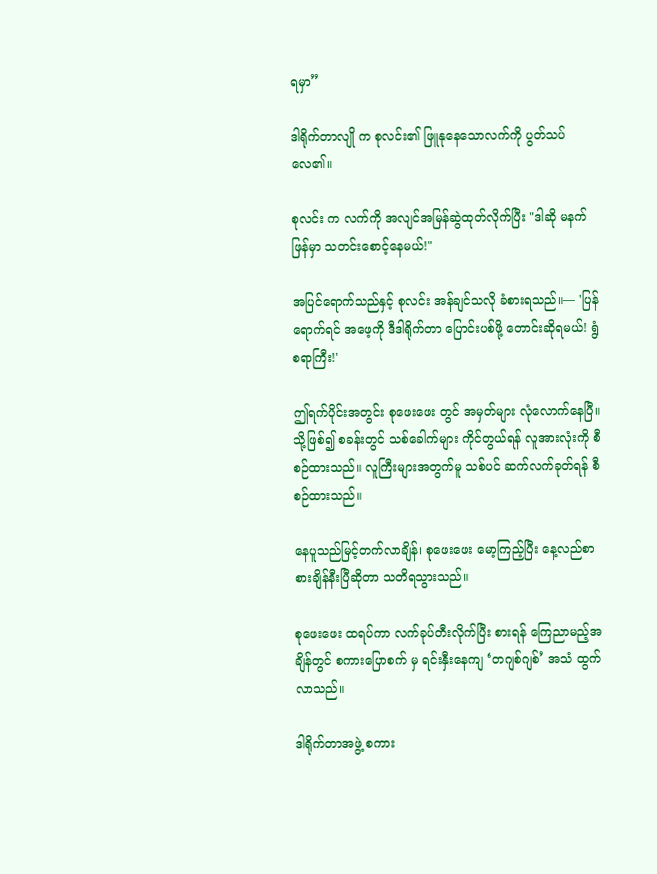ရမှာ”

ဒါရိုက်တာလျို က စုလင်း၏ ဖြူနုနေသောလက်ကို ပွတ်သပ်လေ၏။

စုလင်း က လက်ကို အလျင်အမြန်ဆွဲထုတ်လိုက်ပြီး "ဒါဆို မနက်ဖြန်မှာ သတင်းစောင့်နေမယ်!"

အပြင်ရောက်သည်နှင့် စုလင်း အန်ချင်သလို ခံစားရသည်။— 'ပြန်ရောက်ရင် အဖေ့ကို ဒီဒါရိုက်တာ ပြောင်းပစ်ဖို့ တောင်းဆိုရမယ်! ရွံစရာကြီး!'

ဤရက်ပိုင်းအတွင်း စုဖေးဖေး တွင် အမှတ်များ လုံလောက်နေပြီ။ သို့ဖြစ်၍ စခန်းတွင် သစ်ခေါက်များ ကိုင်တွယ်ရန် လူအားလုံးကို စီစဉ်ထားသည်။ လူကြီးများအတွက်မူ သစ်ပင် ဆက်လက်ခုတ်ရန် စီစဉ်ထားသည်။

နေပူသည်မြင့်တက်လာချိန်၊ စုဖေးဖေး မော့ကြည့်ပြီး နေ့လည်စာစားချိန်နီးပြီဆိုတာ သတိရသွားသည်။

စုဖေးဖေး ထရပ်ကာ လက်ခုပ်တီးလိုက်ပြီး စားရန် ကြေညာမည့်အချိန်တွင် စကားပြောစက် မှ ရင်းနှီးနေကျ ‘တဂျစ်ဂျစ်’ အသံ ထွက်လာသည်။

ဒါရိုက်တာအဖွဲ့ စကား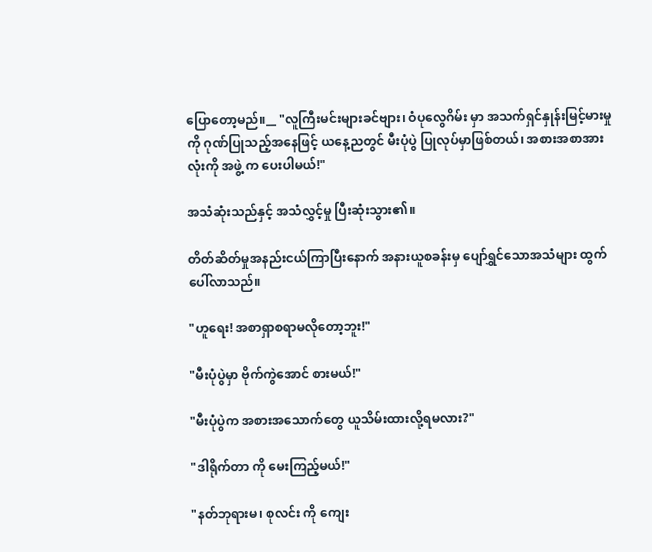ပြောတော့မည်။__ "လူကြီးမင်းများခင်ဗျား၊ ဝံပုလွေဂိမ်း မှာ အသက်ရှင်နှုန်းမြင့်မားမှုကို ဂုဏ်ပြုသည့်အနေဖြင့် ယနေ့ညတွင် မီးပုံပွဲ ပြုလုပ်မှာဖြစ်တယ်၊ အစားအစာအားလုံးကို အဖွဲ့ က ပေးပါမယ်!"

အသံဆုံးသည်နှင့် အသံလွှင့်မှု ပြီးဆုံးသွား၏။

တိတ်ဆိတ်မှုအနည်းငယ်ကြာပြီးနောက် အနားယူစခန်းမှ ပျော်ရွှင်သောအသံများ ထွက်ပေါ်လာသည်။

"ဟူရေး! အစာရှာစရာမလိုတော့ဘူး!"

"မီးပုံပွဲမှာ ဗိုက်ကွဲအောင် စားမယ်!"

"မီးပုံပွဲက အစားအသောက်တွေ ယူသိမ်းထားလို့ရမလား?"

"ဒါရိုက်တာ ကို မေးကြည့်မယ်!"

"နတ်ဘုရားမ၊ စုလင်း ကို ကျေး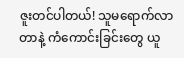ဇူးတင်ပါတယ်! သူမရောက်လာတာနဲ့ ကံကောင်းခြင်းတွေ ယူ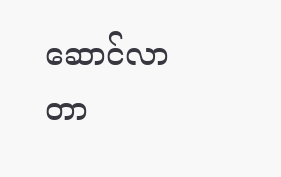ဆောင်လာတာ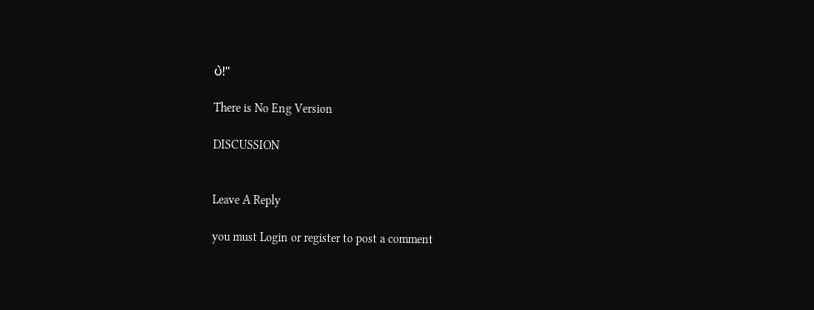ပဲ!"

There is No Eng Version

DISCUSSION


Leave A Reply

you must Login or register to post a comment